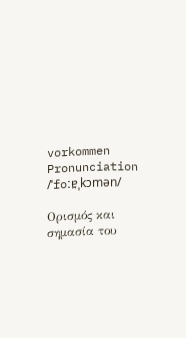vorkommen
Pronunciation
/ˈfoːɐ̯ˌkɔmən/

Ορισμός και σημασία του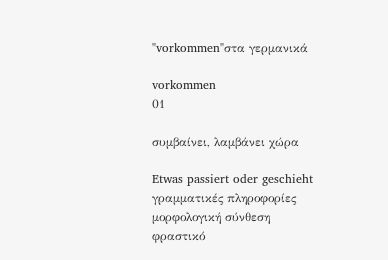"vorkommen"στα γερμανικά

vorkommen
01

συμβαίνει, λαμβάνει χώρα

Etwas passiert oder geschieht
γραμματικές πληροφορίες
μορφολογική σύνθεση
φραστικό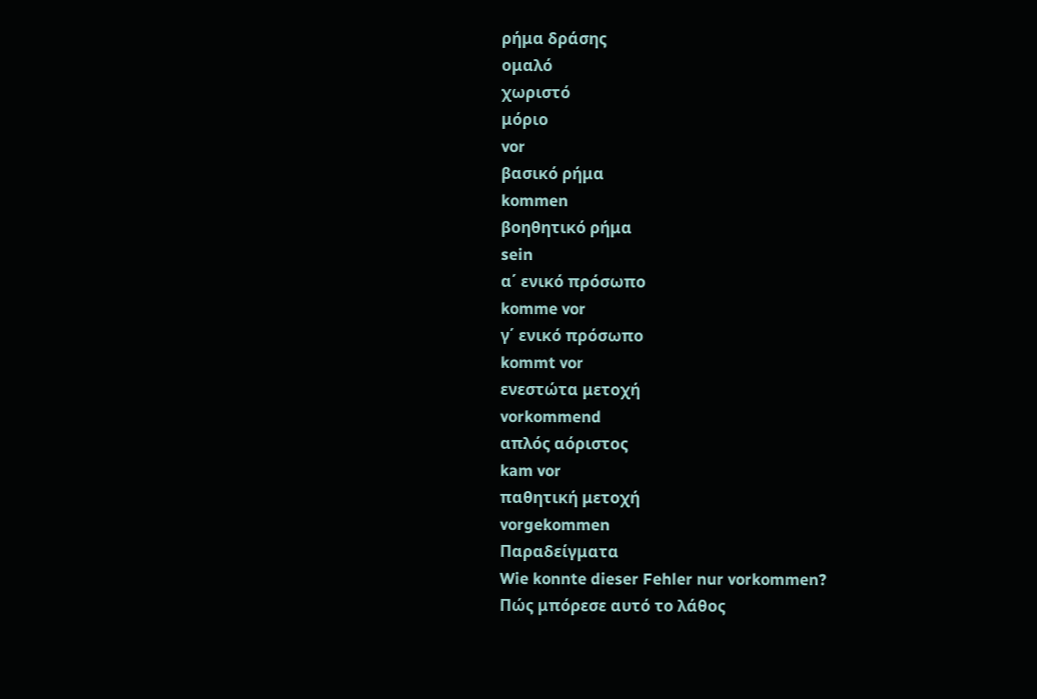ρήμα δράσης
ομαλό
χωριστό
μόριο
vor
βασικό ρήμα
kommen
βοηθητικό ρήμα
sein
α΄ ενικό πρόσωπο
komme vor
γ΄ ενικό πρόσωπο
kommt vor
ενεστώτα μετοχή
vorkommend
απλός αόριστος
kam vor
παθητική μετοχή
vorgekommen
Παραδείγματα
Wie konnte dieser Fehler nur vorkommen?
Πώς μπόρεσε αυτό το λάθος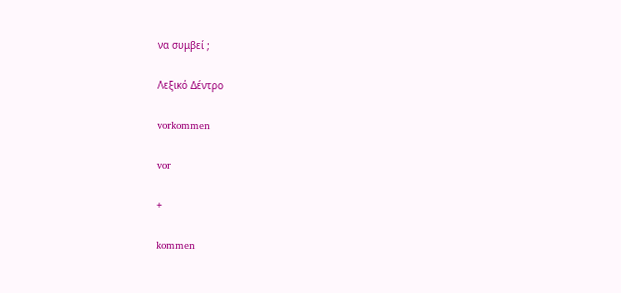να συμβεί ;

Λεξικό Δέντρο

vorkommen

vor

+

kommen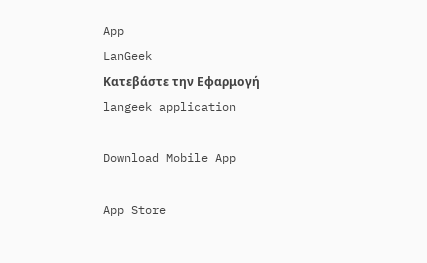App
LanGeek
Κατεβάστε την Εφαρμογή
langeek application

Download Mobile App

App Store